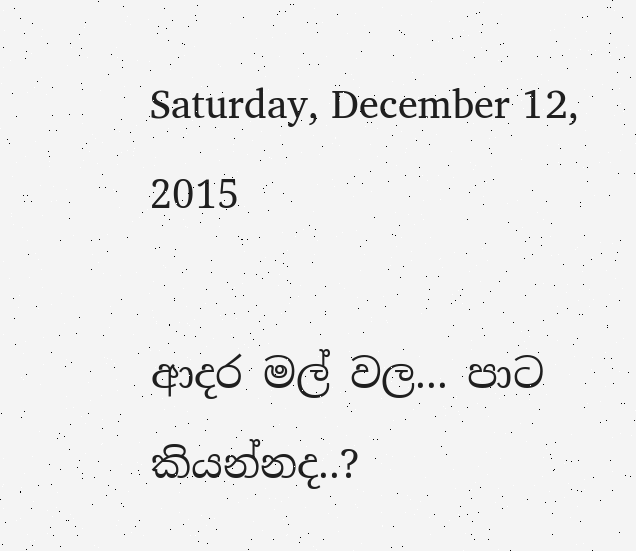Saturday, December 12, 2015

ආදර මල් වල... පාට කියන්නද..?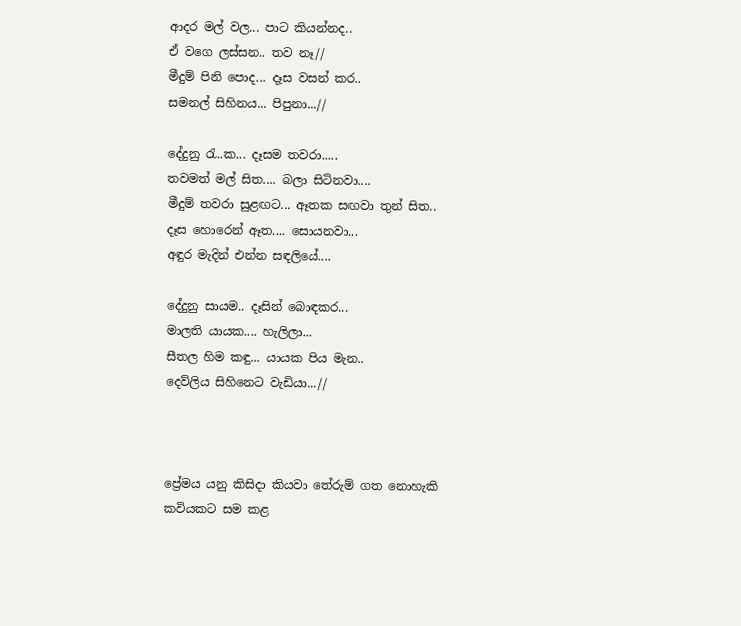ආදර මල් වල... පාට කියන්නද..
ඒ වගෙ ලස්සන.. තව නෑ//
මීදුම් පිනි පොද... දෑස වසන් කර..
සමනල් සිහිනය... පිපුනා...//

දේදුනු රැ..ක... දෑසම තවරා.....
තවමත් මල් සිත.... බලා සිටිනවා....
මීදුම් තවරා සුළඟට... ඈතක සඟවා තුන් සිත..
දෑස හොරෙන් ඈත.... සොයනවා...
අඳුර මැදින් එන්න සඳලියේ....

දේදුනු සායම.. දෑසින් බොඳකර...
මාලති යායක.... හැලිලා...
සීතල හිම කඳු... යායක පිය මැන..
දෙව්ලිය සිහිනෙට වැඩියා...//



ප්‍රේමය යනු කිසිදා කියවා තේරුම් ගත නොහැකි කවියකට සම කළ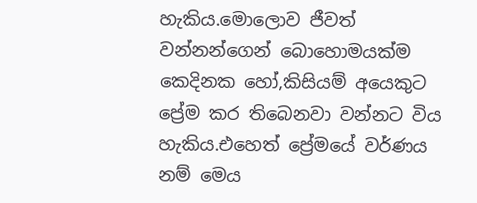හැකිය.මොලොව ජීවත් වන්නන්ගෙන් බොහොමයක්ම කෙදිනක හෝ,කිසියම් අයෙකුට ප්‍රේම කර තිබෙනවා වන්නට විය හැකිය.එහෙත් ප්‍රේමයේ වර්ණය නම් මෙය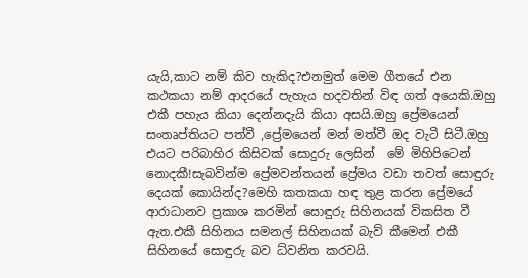යැයි,කාට නම් කිව හැකිද?එනමුත් මෙම ගීතයේ එන කථකයා නම් ආදරයේ පැහැය හදවතින් විඳ ගත් අයෙකි.ඔහු එකී පහැය කියා දෙන්නදැයි කියා අසයි.ඔහු ප්‍රේමයෙන් සංතෘප්තියට පත්වී ,ප්‍රේමයෙන් මන් මත්වී ඔද වැටී සිටී.ඔහු එයට පරිබාහිර කිසිවක් සොදුරු ලෙසින්  මේ මිහිපිටෙන් නොදකී!සැබවින්ම ප්‍රේමවන්තයන් ප්‍රේමය වඩා තවත් සොඳුරු දෙයක් කොයින්ද?මෙහි කතකයා හඳ තුළ කරන ප්‍රේමයේ ආරාධානව ප්‍රකාශ කරමින් සොඳුරු සිහිනයක් විකසිත වී ඇත.එකී සිහිනය සමනල් සිහිනයක් බැව් කීමෙන් එකී සිහිනයේ සොඳුරු බව ධ්වනිත කරවයි.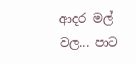ආදර මල් වල... පාට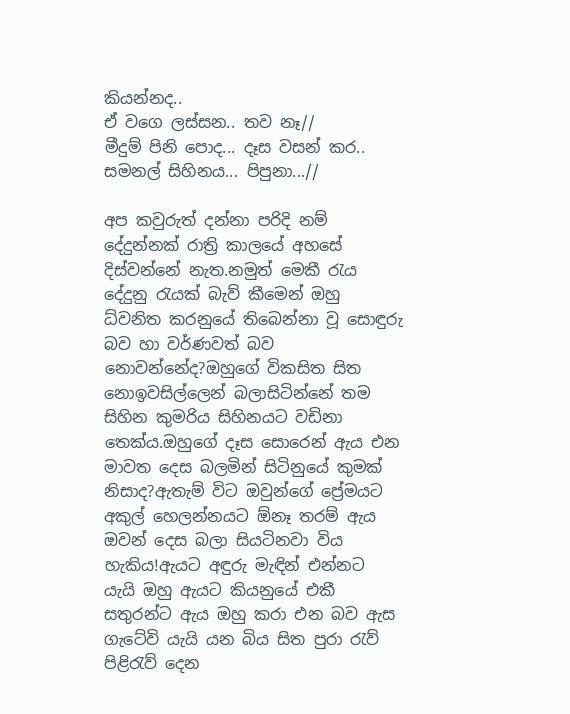කියන්නද..
ඒ වගෙ ලස්සන.. තව නෑ//
මීදුම් පිනි පොද... දෑස වසන් කර..
සමනල් සිහිනය... පිපුනා...//

අප කවුරුත් දන්නා පරිදි නම් දේදුන්නක් රාත්‍රි කාලයේ අහසේ දිස්වන්නේ නැත.නමුත් මෙකී රැය දේදුනු රැයක් බැව් කීමෙන් ඔහු ධ්වනිත කරනුයේ තිබෙන්නා වූ සොඳුරු බව හා වර්ණවත් බව නොවන්නේද?ඔහුගේ විකසිත සිත නොඉවසිල්ලෙන් බලාසිටින්නේ තම සිහින කුමරිය සිහිනයට වඩිනා තෙක්ය.ඔහුගේ දෑස සොරෙන් ඇය එන මාවත දෙස බලමින් සිටිනුයේ කුමක් නිසාද?ඇතැම් විට ඔවුන්ගේ ප්‍රේමයට අකුල් හෙලන්නයට ඕනෑ තරම් ඇය ඔවන් දෙස බලා සියටිනවා විය හැකිය!ඇයට අඳුරු මැඳින් එන්නට යැයි ඔහු ඇයට කියනුයේ එකී සතුරන්ට ඇය ඔහු කරා එන බව ඇස ගැටේවි යැයි යන බිය සිත පුරා රැව් පිළිරැව් දෙන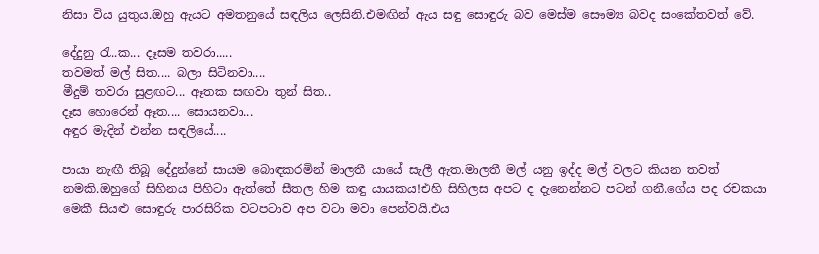නිසා විය යුතුය.ඔහු ඇයට අමතනුයේ සඳලිය ලෙසිනි.එමඟින් ඇය සඳු සොඳුරු බව මෙස්ම සෞම්‍ය බවද සංකේතවත් වේ.

දේදුනු රැ..ක... දෑසම තවරා.....
තවමත් මල් සිත.... බලා සිටිනවා....
මීදුම් තවරා සුළඟට... ඈතක සඟවා තුන් සිත..
දෑස හොරෙන් ඈත.... සොයනවා...
අඳුර මැදින් එන්න සඳලියේ....

පායා නැඟී තිබූ දේදුන්නේ සායම බොඳකරමින් මාලතී යායේ සැලී ඇත.මාලතී මල් යනු ඉද්ද මල් වලට කියන තවත් නමකි.ඔහුගේ සිහිනය පිහිටා ඇත්තේ සීතල හිම කඳු යායකය!එහි සිහිලස අපට ද දැනෙන්නට පටන් ගනී.ගේය පද රචකයා මෙකී සියළු සොඳුරු පාරසිරික වටපටාව අප වටා මවා පෙන්වයි.එය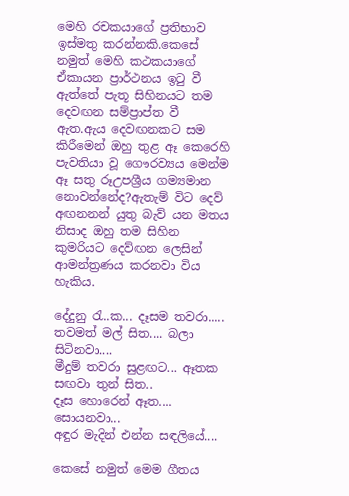මෙහි රචකයාගේ ප්‍රතිභාව ඉස්මතු කරන්නකි.කෙසේ නමුත් මෙහි කථකයාගේ ඒකායන ප්‍රාර්ථනය ඉටු වී ඇත්තේ පැතූ සිහිනයට තම දෙවඟන සම්ප්‍රාප්ත වී ඇත.ඇය දෙවඟනකට සම කිරීමෙන් ඔහු තුළ ඈ කෙරෙහි පැවතියා වූ ගෞරව්‍යය මෙන්ම ඈ සතු රූඋපශ්‍රීය ගම්‍යමාන නොවන්නේද?ඇතැම් විට දෙව් අඟනනන් යුතු බැව් යන මතය නිසාද ඔහු තම සිහින කුමරියට දෙව්ඟන ලෙසින් ආමන්ත්‍රණය කරනවා විය හැකිය.

දේදුනු රැ..ක... දෑසම තවරා.....
තවමත් මල් සිත.... බලා සිටිනවා....
මීදුම් තවරා සුළඟට... ඈතක සඟවා තුන් සිත..
දෑස හොරෙන් ඈත.... සොයනවා...
අඳුර මැදින් එන්න සඳලියේ....

කෙසේ නමුත් මෙම ගීතය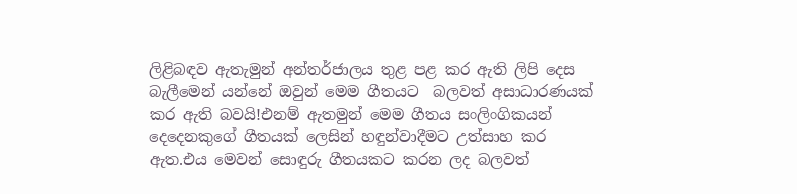ලිළිබඳව ඇතැමුන් අන්තර්ජාලය තුළ පළ කර ඇති ලිපි දෙස බැලීමෙන් යන්නේ ඔවුන් මෙම ගීතයට  බලවත් අසාධාරණයක් කර ඇති බවයි!එනම් ඇතමුන් මෙම ගීතය සංලිංගිකයන් දෙදෙනකුගේ ගීතයක් ලෙසින් හඳුන්වාදීමට උත්සාහ කර ඇත.එය මෙවන් සොඳුරු ගීතයකට කරන ලද බලවත්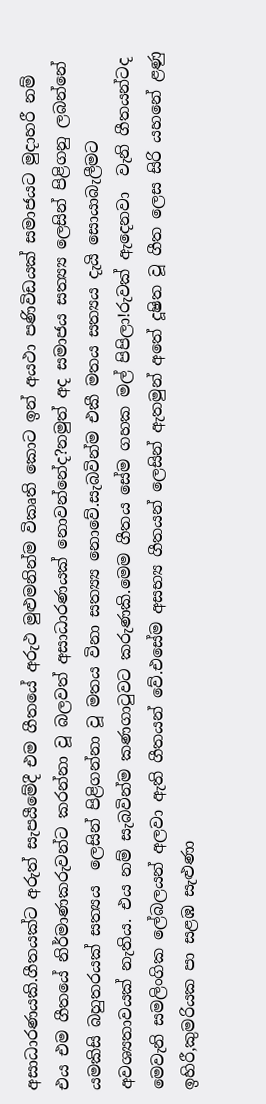අසාධාරණයකි.ගීතයක්ට අරුත් සැපයීමේදී එම ගීතයේ අරුථ මුළුමනින්ම විකෘති කොට ඉන් අයථා පණිවිඩයක් සමාජයට මුදාහරී නම් එය එම ගීතයේ නිර්මාණකරුවන්ට කරන්නා වූ බලවත් අසාධාරණයක් නොවන්නේද?නමුත් අද සමාජය සත්‍ය්‍ය ලෙසින් පිළිගනු ලබන්නේ යමකිසි බහුතරයක් සත්‍යය  ලෙසින් පිළිගන්නා වූ මතය විනා සත්‍ය්‍ය නොවේ.සැබවින්ම එකී මතය සත්‍යය දැයි සොයාබැලීමට අවශ්‍යතාවයක් නැතිය. එය නම් සැබවින්ම කණගාටුවට කරුණකි.මෙම ගීතය සේම ගහක මල් පිපිලා!රුවක් ඇදෙනවා  වැනි ගීතයන්ටද මෙවැනි සමලිංගික ලේබලයන් අලවා ඇති ගීතයන් වේ.එසේම අසභ්‍ය ගීතයන් ලෙසින් ඇතමුන් අතේ දූෂිත වූ ගීත ලෙස සිරි යහනේ ළණු ඉහිරී,කුමරියක පා සළඹ සැළුණා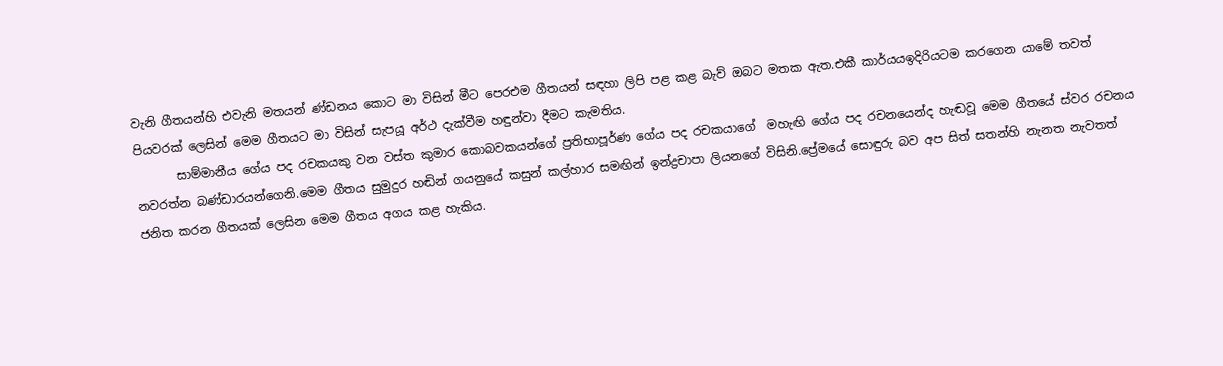වැනි ගීතයන්හි එවැනි මතයන් ණ්ඩනය කොට මා විසින් මීට පෙරඑම ගීතයන් සඳහා ලිපි පළ කළ බැව් ඔබට මතක ඇත.එකී කාර්යයඉදිරියටම කරගෙන යාමේ තවත් පියවරක් ලෙසින් මෙම ගීතයට මා විසින් සැපයූ අර්ථ දැක්වීම හඳුන්වා දීමට කැමතිය.
       සාම්මානීය ගේය පද රචකයකු වන වස්ත කුමාර කොබවකයන්ගේ ප්‍රතිභාපූර්ණ ගේය පද රචකයාගේ  මහැඟි ගේය පද රචනයෙන්ද හැඬවූ මෙම ගීතයේ ස්වර රචනය නවරත්න බණ්ඩාරයන්ගෙනි.මෙම ගීතය සුමුදුර හඬින් ගයනුයේ කසුන් කල්හාර සමඟින් ඉන්ද්‍රචාපා ලියනගේ විසිනි.ප්‍රේමයේ සොඳුරු බව අප සිත් සතන්හි නැනත නැවතත් ජනිත කරන ගීතයක් ලෙසින මෙම ගීතය අගය කළ හැකිය.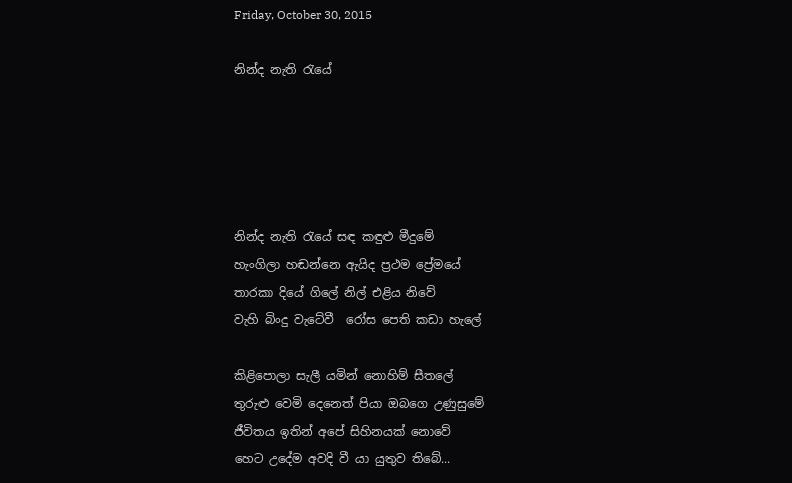Friday, October 30, 2015

නින්ද නැති රැයේ





නින්ද නැති රැයේ සඳ කඳුළු මීදුමේ
හැංගිලා හඬන්නෙ ඇයිද ප්‍රථම ප්‍රේමයේ
තාරකා දියේ ගිලේ නිල් එළිය නිවේ
වැහි බිංදු වැටේවී  ‍රෝස පෙති කඩා හැලේ

කිළිපොලා සැලී යමින් නොහිම් සීතලේ
තුරුළු වෙමි දෙනෙත් පියා ඔබගෙ උණුසුමේ
ජීවිතය ඉතින් අපේ සිහිනයක් නොවේ
හෙට උදේම අවදි වී යා යුතුව තිබේ...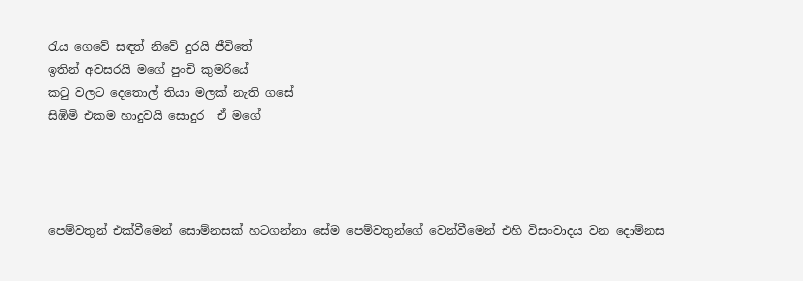රැය ගෙවේ සඳත් නිවේ දුරයි ජීවිතේ
ඉතින් අවසරයි මගේ පුංචි කුමරියේ
කටු වලට දෙතොල් තියා මලක් නැති ගසේ
සිඹිමි එකම හාදුවයි සොදුර  ඒ මගේ




පෙම්වතුන් එක්වීමෙන් සොම්නසක් හටගන්නා සේම පෙම්වතුන්ගේ වෙන්වීමෙන් එහි විසංවාදය වන දොම්නස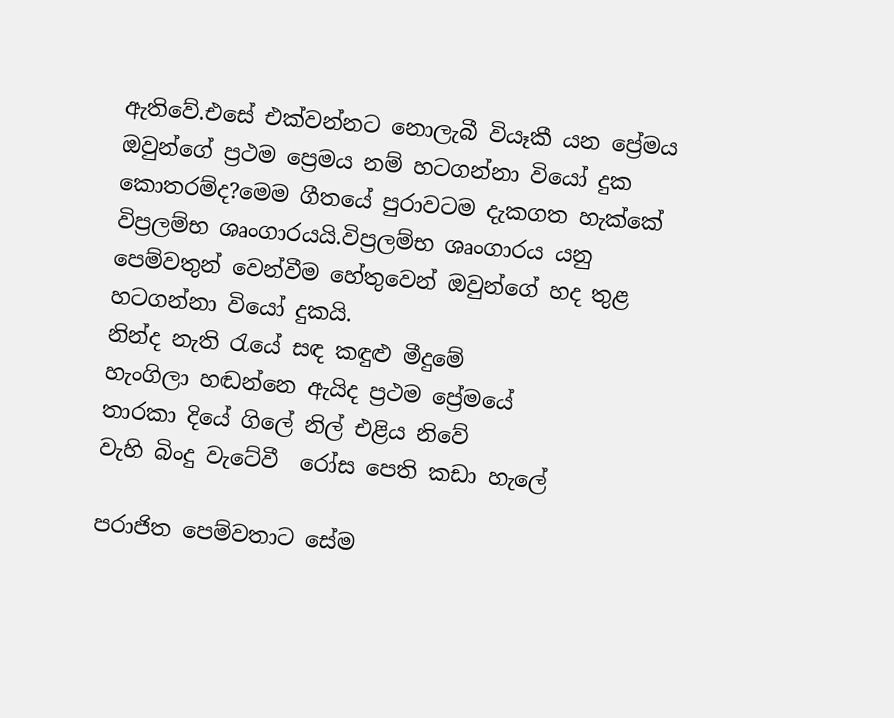ඇතිවේ.එසේ එක්වන්නට නොලැබී වියෑකී යන ප්‍රේමය ඔවුන්ගේ ප්‍රථම ප්‍රෙමය නම් හටගන්නා වියෝ දුක කොතරම්ද?මෙම ගීතයේ පුරාවටම දැකගත හැක්කේ විප්‍රලම්භ ශෘංගාරයයි.විප්‍රලම්භ ශෘංගාරය යනු පෙම්වතුන් වෙන්වීම හේතුවෙන් ඔවුන්ගේ හද තුළ හටගන්නා වියෝ දුකයි.
නින්ද නැති රැයේ සඳ කඳුළු මීදුමේ
හැංගිලා හඬන්නෙ ඇයිද ප්‍රථම ප්‍රේමයේ
තාරකා දියේ ගිලේ නිල් එළිය නිවේ
වැහි බිංදු වැටේවී  ‍රෝස පෙති කඩා හැලේ

පරාජිත පෙම්වතාට සේම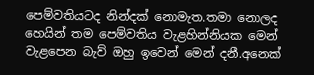පෙම්වතියටද නින්දක් නොමැත.තමා නොලද හෙයින් තම පෙම්වතිය වැළහින්නියක මෙන් වැළපෙන බැව් ඔහු ඉවෙන් මෙන් දනී.අනෙක්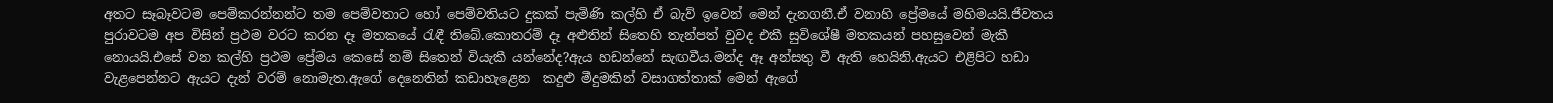අතට සෑබෑවටම පෙම්කරන්නන්ට තම පෙම්වතාට හෝ පෙම්වතියට දුකක් පැමිණි කල්හි ඒ බැව් ඉවෙන් මෙන් දැනගනී.ඒ වනාහි ප්‍රේමයේ මහිමයයි.ජීවතය පුරාවටම අප විසින් ප්‍රථම වරට කරන දෑ මතකයේ රැඳී තිබේ.කොතරම් දෑ අළුතින් සිතෙහි තැන්පත් වුවද එකී සුවිශේෂී මතකයන් පහසුවෙන් මැකී නොයයි.එසේ වන කල්හි ප්‍රථම ප්‍රේමය කෙසේ නම් සිතෙන් වියැකී යන්නේද?ඇය හඩන්නේ සැඟවීය.මන්ද ඈ අන්සතු වී ඇති හෙයිනි.ඇයට එළිපිට හඩා වැළපෙන්නට ඇයට දැන් වරම් නොමැත.ඇගේ දෙනෙතින් කඩාහැළෙන  කදුළු මීදුමකින් වසාගත්තාක් මෙන් ඇගේ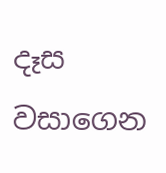දෑස වසාගෙන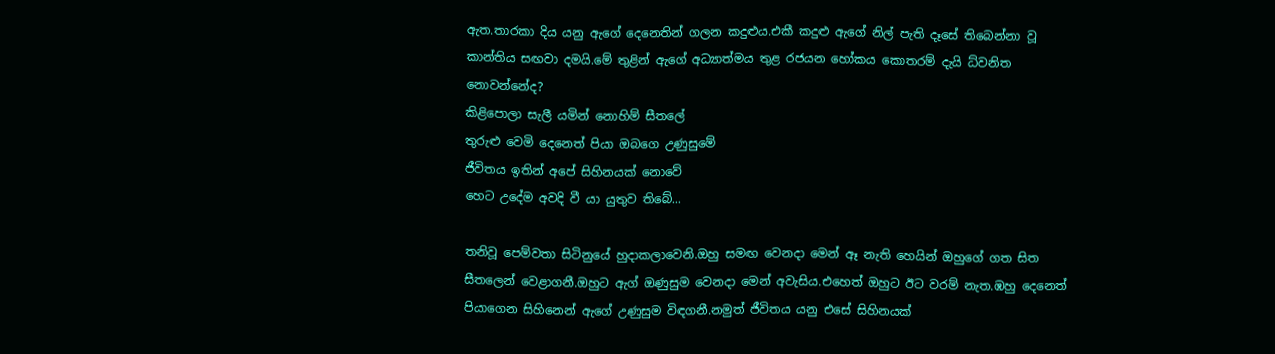ඇත.තාරකා දිය යනු ඇගේ දෙනෙතින් ගලන කදුළුය.එකී කදුළු ඇගේ නිල් පැති දෑසේ තිබෙන්නා වූ කාන්තිය සඟවා දමයි.මේ තුළින් ඇගේ අධ්‍යාත්මය තුළ රජයන හෝකය කොතරම් දැයි ධ්වනිත නොවන්නේද?
කිළිපොලා සැලී යමින් නොහිම් සීතලේ
තුරුළු වෙමි දෙනෙත් පියා ඔබගෙ උණුසුමේ
ජීවිතය ඉතින් අපේ සිහිනයක් නොවේ
හෙට උදේම අවදි වී යා යුතුව තිබේ...

තනිවූ පෙම්වතා සිටිනුයේ හුදාකලාවෙනි.ඔහු සමඟ වෙනදා මෙන් ඈ නැති හෙයින් ඔහුගේ ගත සිත සීතලෙන් වෙළාගනී.ඔහුට ඇග් ඔණුසුම වෙනදා මෙන් අවැසිය.එහෙත් ඔහුට ඊට වරම් නැත.ඹහු දෙනෙත් පියාගෙන සිහිනෙන් ඇගේ උණුසුම විඳගනී.නමුත් ජීවිතය යනු එසේ සිහිනයක්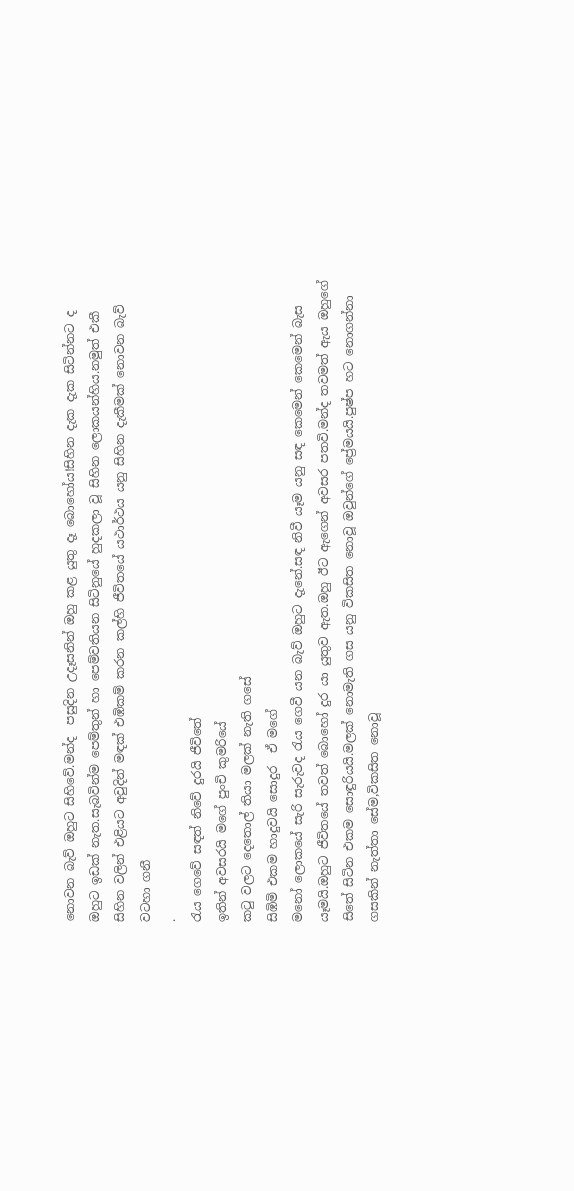නොවන බැව් ඔහුට සිහිවේ.මන්ද  පසුදින උදෑසනින් ඔහු කළ යුතු දෑ බොහෝය!සිහින දැක දැක සිටින්නට ද ඔහුට ඉඩක් නැත.සැබවින්ම පෙම්තුන් හා පෙම්වතියන සිටිනුයේ හුදකලා වූ සිහින ලොකයන්හිය.නමුත් එකී සිහින වලින් එළියට අවුදින් මඳක් එඹිකම් කරන කල්හි ජීවිතයේ යථාර්ථය යනු සිහින දැකීමක් නොවන බැව් වටහා ගනී
.
රැය ගෙවේ සඳත් නිවේ දුරයි ජීවිතේ
ඉතින් අවසරයි මගේ පුංචි කුමරියේ
කටු වලට දෙතොල් තියා මලක් නැති ගසේ
සිඹිමි එකම හාදුවයි සොදුර  ඒ මගේ
මනෝ ලොකයේ සැරි සැරුවද රැය ගෙවී යන බැව් ඔහුට දැනේ.සඳ නිවී යෑම යනු සඳ කෙමෙන් කෙමෙන් බැස යෑමයි.ඔහුට ජීවිතයේ තවත් බොහෝ දුර යා යුතුව ඇත.ඔහු ඊට ඇගෙන් අවසර පතවි.මන්ද තවමත් ඇය ඔහුගේ සිතේ සිටින එකම සොඳුරියයි.මලක් නොමැති ගස යනු විකසිත නොවූ ඔවුන්ගේ ප්‍රේමයයි.පුෂ්ප හට නොගන්නා ගසකින් නැත්තා සේම,විකසිත නොවූ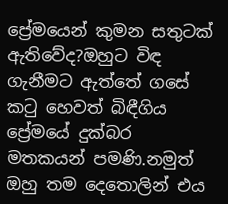ප්‍රේමයෙන් කුමන සතුටක් ඇතිවේද?ඔහුට විඳ ගැනීමට ඇත්තේ ගසේ කටු හෙවත් බිඳීගිය ප්‍රේමයේ දුක්බර මතකයන් පමණි.නමුත් ඔහු තම දෙතොලින් එය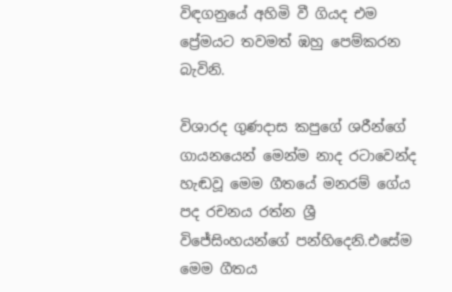විඳගනුයේ අහිමි වී ගියද එම ප්‍රේමයට තවමත් ඹහු පෙම්කරන බැවිනි.

විශාරද ගුණදාස කපුගේ ශරීන්ගේ ගායනයෙන් මෙන්ම නාද රටාවෙන්ද හැඬවූ මෙම ගීතයේ මනරම් ගේය පද රචනය රත්න ශ්‍රී විජේසිංහයන්ගේ පන්හිදෙනි.එසේම මෙම ගීතය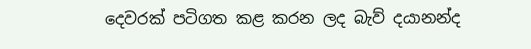දෙවරක් පටිගත කළ කරන ලද බැව් දයානන්ද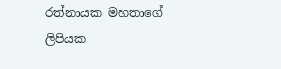රත්නායක මහතාගේ ලිපියක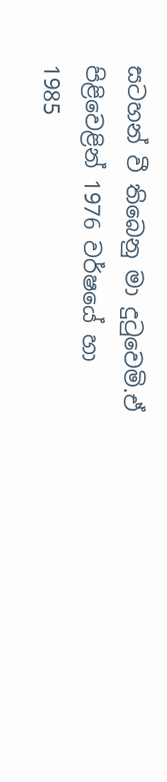සටහන් වී තිබෙනු මා දුටුවෙමි.ඒ පිළිවෙළින් 1976 වර්ෂයේ හා 1985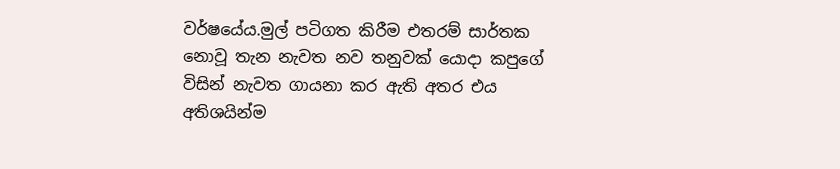වර්ෂයේය.මුල් පටිගත කිරීම එතරම් සාර්තක නොවූ තැන නැවත නව තනුවක් යොදා කපුගේ විසින් නැවත ගායනා කර ඇති අතර එය අතිශයින්ම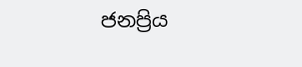ජනප්‍රිය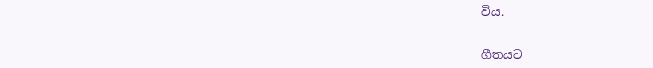විය.


ගීතයට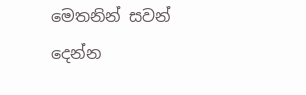මෙතනින් සවන් දෙන්න